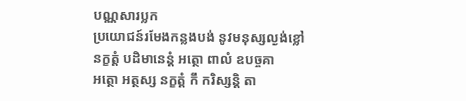បណ្ណសារប្លក
ប្រយោជន៍រមែងកន្លងបង់ នូវមនុស្សល្ងង់ខ្លៅ
នក្ខត្តំ បដិមានេន្តំ អត្ថោ ពាលំ ឧបច្ចគា
អត្ថោ អត្ថស្ស នក្ខត្តំ កឹ ករិស្សន្តិ តា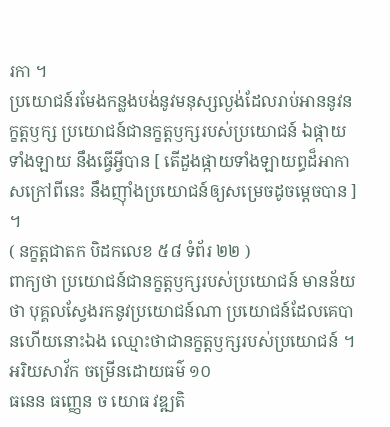រកា ។
ប្រយោជន៍រមែងកន្លងបង់នូវមនុស្សល្ងង់ដែលរាប់អាននូវនក្ខត្តឫក្ស ប្រយោជន៍ជានក្ខត្តឫក្សរបស់ប្រយោជន៍ ឯផ្កាយទាំងឡាយ នឹងធ្វើអ្វីបាន [ តើដួងផ្កាយទាំងឡាយព្ធដ៏អាកាសក្រៅពីនេះ នឹងញ៉ាំងប្រយោជន៍ឲ្យសម្រេចដូចម្តេចបាន ] ។
( នក្ខត្តជាតក បិដកលេខ ៥៨ ទំព័រ ២២ )
ពាក្យថា ប្រយោជន៍ជានក្ខត្តឫក្សរបស់ប្រយោជន៍ មានន័យថា បុគ្គលស្វែងរកនូវប្រយោជន៍ណា ប្រយោជន៍ដែលគេបានហើយនោះឯង ឈ្មោះថាជានក្ខត្តឫក្សរបស់ប្រយោជន៍ ។
អរិយសាវ័ក ចម្រើនដោយធម៌ ១០
ធនេន ធញ្ញេន ច យោធ វឌ្ឍតិ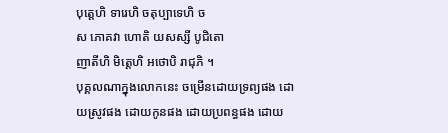បុត្តេហិ ទារេហិ ចតុប្បាទេហិ ច
ស ភោគវា ហោតិ យសស្សី បូជិតោ
ញាតីហិ មិត្តេហិ អថោបិ រាជុភិ ។
បុគ្គលណាក្នុងលោកនេះ ចម្រើនដោយទ្រព្យផង ដោយស្រូវផង ដោយកូនផង ដោយប្រពន្ធផង ដោយ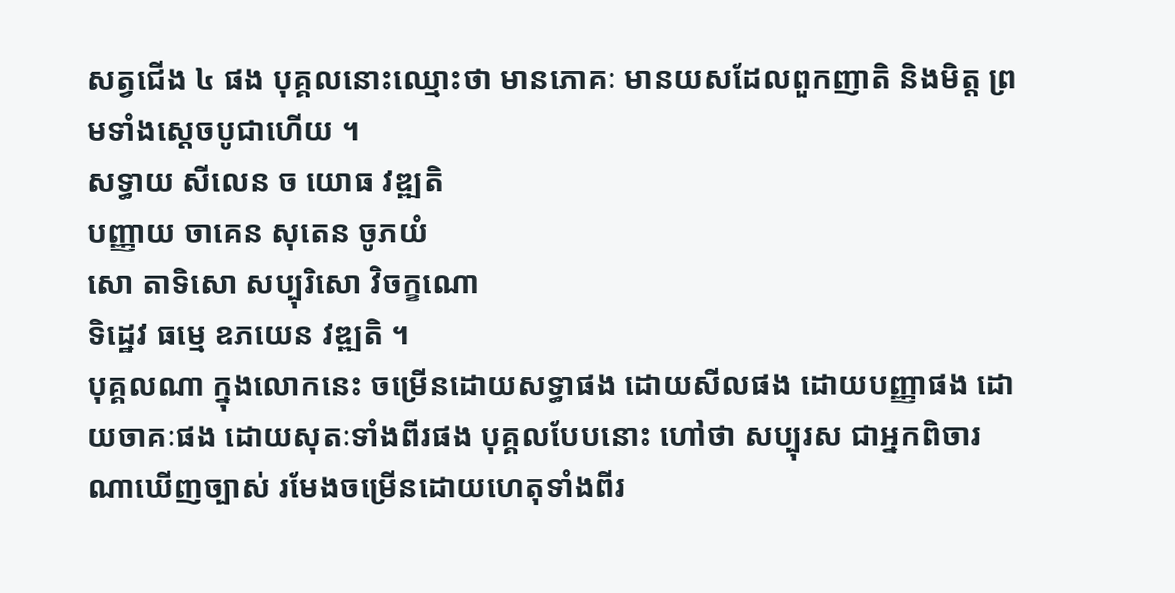សត្វជើង ៤ ផង បុគ្គលនោះឈ្មោះថា មានភោគៈ មានយសដែលពួកញាតិ និងមិត្ត ព្រមទាំងស្តេចបូជាហើយ ។
សទ្ធាយ សីលេន ច យោធ វឌ្ឍតិ
បញ្ញាយ ចាគេន សុតេន ចូភយំ
សោ តាទិសោ សប្បុរិសោ វិចក្ខណោ
ទិដ្ឋេវ ធម្មេ ឧភយេន វឌ្ឍតិ ។
បុគ្គលណា ក្នុងលោកនេះ ចម្រើនដោយសទ្ធាផង ដោយសីលផង ដោយបញ្ញាផង ដោយចាគៈផង ដោយសុតៈទាំងពីរផង បុគ្គលបែបនោះ ហៅថា សប្បុរស ជាអ្នកពិចារណាឃើញច្បាស់ រមែងចម្រើនដោយហេតុទាំងពីរ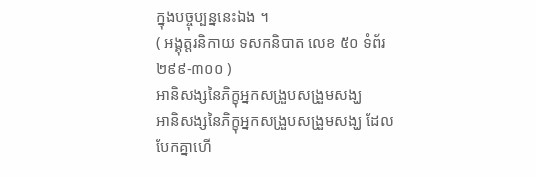ក្នុងបច្ចុប្បន្ននេះឯង ។
( អង្គុត្តរនិកាយ ទសកនិបាត លេខ ៥០ ទំព័រ ២៩៩-៣០០ )
អានិសង្សនៃភិក្ខុអ្នកសង្រួបសង្រួមសង្ឃ
អានិសង្សនៃភិក្ខុអ្នកសង្រួបសង្រួមសង្ឃ ដែលបែកគ្នាហើ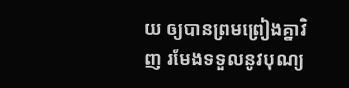យ ឲ្យបានព្រមព្រៀងគ្នាវិញ រមែងទទួលនូវបុណ្យ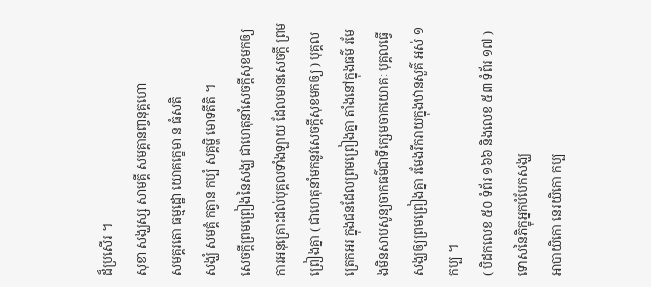ដ៏ប្រសើរ ។
សុខា សង្ឃស្ស សាមគ្គី សមគ្គានញ្ចនុគ្គហោ
សមគ្គរតោ ធម្មដ្ឋោ យោគកេ្ខមា ន ធំសតិ
សង្ឃំ សមគ្គំ កត្វាន កប្បំ សគ្គម្ហិ មោទតីតិ ។
សេចក្តីព្រមព្រៀងនៃសង្ឃ ជាហេតុនាំសេចក្តីសុខមកឲ្យ ការអនុគ្រោះដល់បុគ្គលទាំងឡាយ ដែលមានសេចក្តី ព្រមព្រៀងគ្នា ( ជាហេតុនាំមកនូវសេចក្តីសុខមកឲ្យ ) បុគ្គលត្រេកអរ ក្នុងជនដែលព្រមព្រៀងគ្នា តាំងនៅក្នុងធម៌ រមែងមិនសាបសូន្យចាកធម៌ជាទីក្សេមចាកយោគៈ បុគ្គលធ្វើសង្ឃឲ្យព្រមព្រៀងគ្នា រមែងរីករាយក្នុងឋានសួគ៌ អស់ ១ កប្ប ។
( បិដកលេខ ៥០ ទំព័រ ១៦៦ និងលេខ ៥៣ ទំព័រ ១៧ )
ទោសនៃភិក្ខុអ្នកបំបែកសង្ឃ
អាបាយិកោ នេរយិកោ កប្ប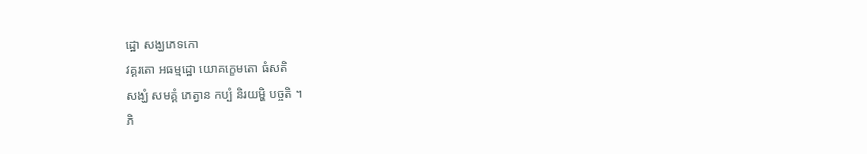ដ្ឋោ សង្ឃភេទកោ
វគ្គរតោ អធម្មដ្ឋោ យោគក្ខេមតោ ធំសតិ
សង្ឃំ សមគ្គំ ភេត្វាន កប្បំ និរយម្ហិ បច្ចតិ ។
ភិ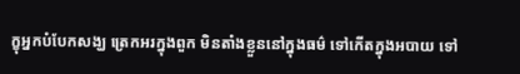ក្ខុអ្នកបំបែកសង្ឃ ត្រេកអរក្នុងពួក មិនតាំងខ្លួននៅក្នុងធម៌ ទៅកើតក្នុងអបាយ ទៅ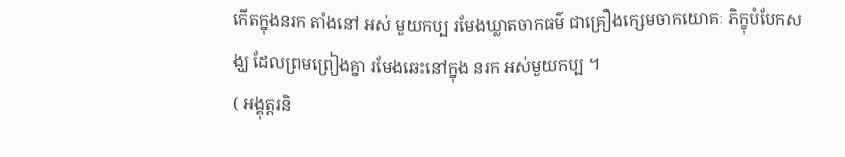កើតក្នុងនរក តាំងនៅ អស់ មួយកប្ប រមែងឃ្លាតចាកធម៌ ជាគ្រឿងក្សេមចាកយោគៈ ភិក្ខុបំបែកសង្ឃ ដែលព្រមព្រៀងគ្នា រមែងឆេះនៅក្នុង នរក អស់មួយកប្ប ។
( អង្គុត្តរនិ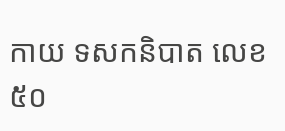កាយ ទសកនិបាត លេខ ៥០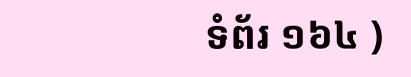ទំព័រ ១៦៤ )